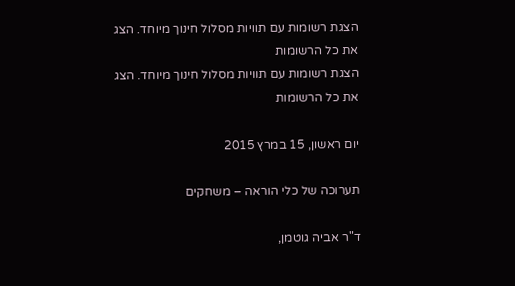הצגת רשומות עם תוויות מסלול חינוך מיוחד. הצג את כל הרשומות
הצגת רשומות עם תוויות מסלול חינוך מיוחד. הצג את כל הרשומות

יום ראשון, 15 במרץ 2015

תערוכה של כלי הוראה – משחקים

ד"ר אביה גוטמן,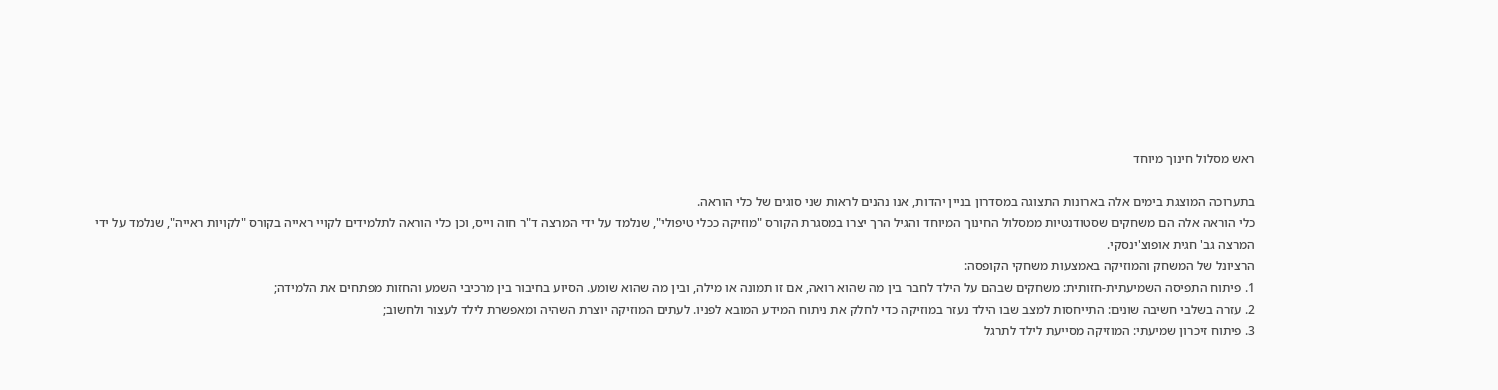ראש מסלול חינוך מיוחד

בתערוכה המוצגת בימים אלה בארונות התצוגה במסדרון בניין יהדות, אנו נהנים לראות שני סוגים של כלי הוראה.
כלי הוראה אלה הם משחקים שסטודנטיות ממסלול החינוך המיוחד והגיל הרך יצרו במסגרת הקורס "מוזיקה ככלי טיפולי", שנלמד על ידי המרצה ד"ר חוה וייס, וכן כלי הוראה לתלמידים לקויי ראייה בקורס "לקויות ראייה", שנלמד על ידי המרצה גב' חגית אופוצ'ינסקי.
הרציונל של המשחק והמוזיקה באמצעות משחקי הקופסה:
1. פיתוח התפיסה השמיעתית-חזותית: משחקים שבהם על הילד לחבר בין מה שהוא רואה, אם זו תמונה או מילה, ובין מה שהוא שומע. הסיוע בחיבור בין מרכיבי השמע והחזות מפתחים את הלמידה;
2. עזרה בשלבי חשיבה שונים: התייחסות למצב שבו הילד נעזר במוזיקה כדי לחלק את ניתוח המידע המובא לפניו. לעתים המוזיקה יוצרת השהיה ומאפשרת לילד לעצור ולחשוב;
3. פיתוח זיכרון שמיעתי: המוזיקה מסייעת לילד לתרגל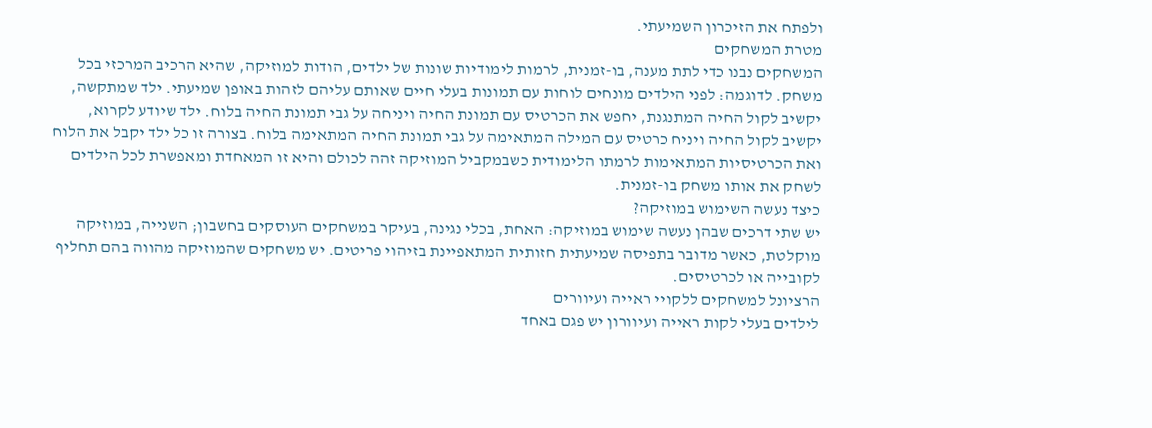ולפתח את הזיכרון השמיעתי.
מטרת המשחקים
המשחקים נבנו כדי לתת מענה, בו-זמנית, לרמות לימודיות שונות של ילדים, הודות למוזיקה, שהיא הרכיב המרכזי בכל משחק. לדוגמה: לפני הילדים מונחים לוחות עם תמונות בעלי חיים שאותם עליהם לזהות באופן שמיעתי. ילד שמתקשה, יקשיב לקול החיה המתנגנת, יחפש את הכרטיס עם תמונת החיה ויניחה על גבי תמונת החיה בלוח. ילד שיודע לקרוא, יקשיב לקול החיה ויניח כרטיס עם המילה המתאימה על גבי תמונת החיה המתאימה בלוח. בצורה זו כל ילד יקבל את הלוח ואת הכרטיסיות המתאימות לרמתו הלימודית כשבמקביל המוזיקה זהה לכולם והיא זו המאחדת ומאפשרת לכל הילדים לשחק את אותו משחק בו-זמנית.
כיצד נעשה השימוש במוזיקה?
יש שתי דרכים שבהן נעשה שימוש במוזיקה: האחת, בכלי נגינה, בעיקר במשחקים העוסקים בחשבון; השנייה, במוזיקה מוקלטת, כאשר מדובר בתפיסה שמיעתית חזותית המתאפיינת בזיהוי פריטים. יש משחקים שהמוזיקה מהווה בהם תחליף לקובייה או לכרטיסים.
הרציונל למשחקים ללקויי ראייה ועיוורים
לילדים בעלי לקות ראייה ועיוורון יש פגם באחד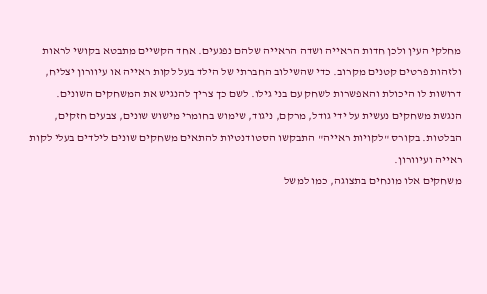מחלקי העין ולכן חדות הראייה ושדה הראייה שלהם נפגעים. אחד הקשיים מתבטא בקושי לראות ולזהות פרטים קטנים מקרוב. כדי שהשילוב החברתי של הילד בעל לקות ראייה או עיוורון יצליח, דרושות לו היכולת והאפשרות לשחק עם בני גילו. לשם כך צריך להנגיש את המשחקים השונים. הנגשת משחקים נעשית על ידי גודל, מרקם, ניגוד, שימוש בחומרי מישוש שונים, צבעים חזקים, הבלטות. בקורס "לקויות ראייה" התבקשו הסטודנטיות להתאים משחקים שונים לילדים בעלי לקות ראייה ועיוורון.
משחקים אלו מונחים בתצוגה, כמו למשל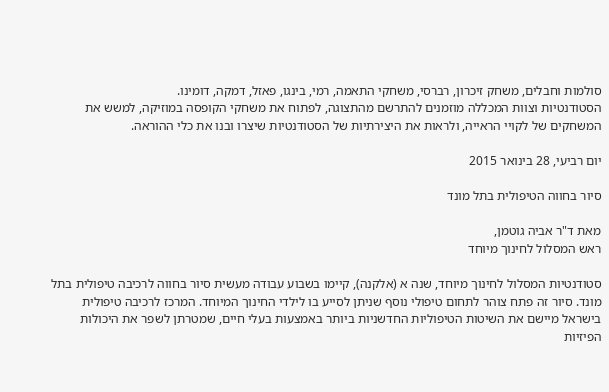סולמות וחבלים, משחק זיכרון, רברסי, משחקי התאמה, רמי, בינגו, פאזל, דמקה, דומינו.
הסטודנטיות וצוות המכללה מוזמנים להתרשם מהתצוגה, לפתוח את משחקי הקופסה במוזיקה, למשש את המשחקים של לקויי הראייה, ולראות את היצירתיות של הסטודנטיות שיצרו ובנו את כלי ההוראה.

יום רביעי, 28 בינואר 2015

סיור בחווה הטיפולית בתל מונד

מאת ד"ר אביה גוטמן,
ראש המסלול לחינוך מיוחד

סטודנטיות המסלול לחינוך מיוחד, שנה א (אלקנה), קיימו בשבוע עבודה מעשית סיור בחווה לרכיבה טיפולית בתל מונד. סיור זה פתח צוהר לתחום טיפולי נוסף שניתן לסייע בו לילדי החינוך המיוחד. המרכז לרכיבה טיפולית בישראל מיישם את השיטות הטיפוליות החדשניות ביותר באמצעות בעלי חיים, שמטרתן לשפר את היכולות הפיזיות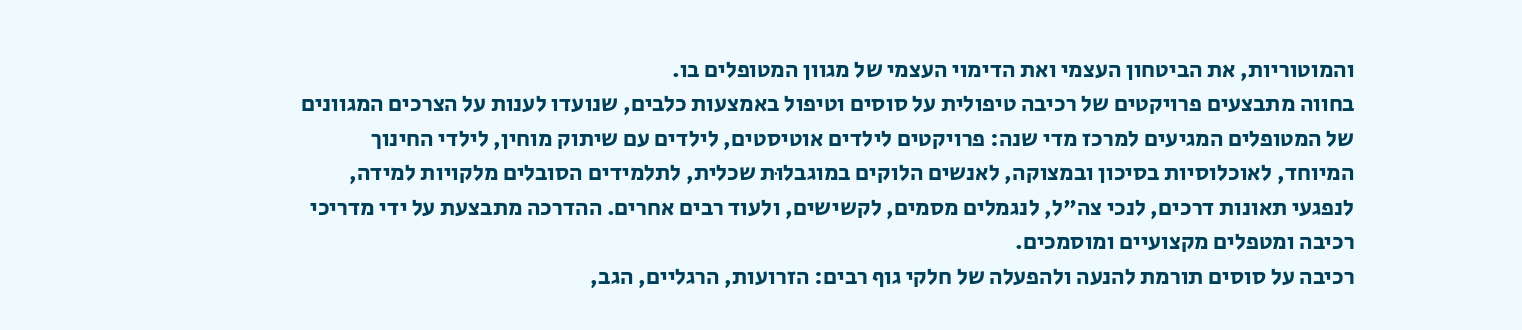והמוטוריות, את הביטחון העצמי ואת הדימוי העצמי של מגוון המטופלים בו.
בחווה מתבצעים פרויקטים של רכיבה טיפולית על סוסים וטיפול באמצעות כלבים, שנועדו לענות על הצרכים המגוונים של המטופלים המגיעים למרכז מדי שנה: פרויקטים לילדים אוטיסטים, לילדים עם שיתוק מוחין, לילדי החינוך המיוחד, לאוכלוסיות בסיכון ובמצוקה, לאנשים הלוקים במוגבלוּת שכלית, לתלמידים הסובלים מלקויות למידה, לנפגעי תאונות דרכים, לנכי צה"ל, לנגמלים מסמים, לקשישים, ולעוד רבים אחרים. ההדרכה מתבצעת על ידי מדריכי רכיבה ומטפלים מקצועיים ומוסמכים.
רכיבה על סוסים תורמת להנעה ולהפעלה של חלקי גוף רבים: הזרועות, הרגליים, הגב,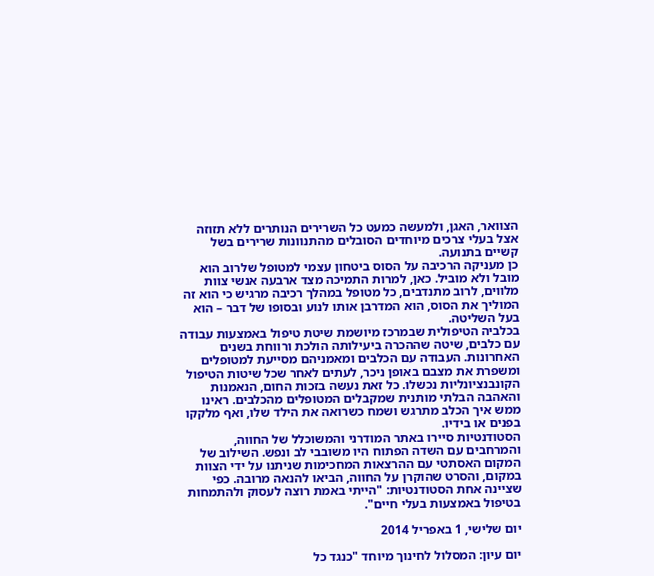הצוואר, האגן, ולמעשה כמעט כל השרירים הנותרים ללא תזוזה אצל בעלי צרכים מיוחדים הסובלים מהתנוונות שרירים בשל קשיים בתנועה.
כן מעניקה הרכיבה על הסוס ביטחון עצמי למטופל שלרוב הוא מובל ולא מוביל. כאן, למרות התמיכה מצד ארבעה אנשי צוות מלווים, לרוב מתנדבים, כל מטופל במהלך רכיבה מרגיש כי הוא זה המוליך את הסוס, הוא המדרבן אותו לנוע ובסופו של דבר – הוא בעל השליטה.
בכלביה הטיפולית שבמרכז מיושמת שיטת טיפול באמצעות עבודה עם כלבים, שיטה שההכרה ביעילותה הולכת ורווחת בשנים האחרונות. העבודה עם הכלבים ומאמניהם מסייעת למטופלים ומשפרת את מצבם באופן ניכר, לעתים לאחר שכל שיטות הטיפול הקונבנציונליות נכשלו. כל זאת נעשה בזכות החום, הנאמנות והאהבה הבלתי מותנית שמקבלים המטופלים מהכלבים. ראינו ממש איך הכלב מתרגש ושמח כשרואה את הילד שלו, ואף מלקקו בפנים או בידיו.
הסטודנטיות סיירו באתר המודרני והמשוכלל של החווה, והמרחבים עם השדה הפתוח היו משובבי לב ונפש. השילוב של המקום האסתטי עם ההרצאות המחכימות שניתנו על ידי הצוות במקום, והסרט שהוקרן על החווה, הביאו להנאה מרובה. כפי שציינה אחת הסטודנטיות: "הייתי באמת רוצה לעסוק ולהתמחות בטיפול באמצעות בעלי חיים".

יום שלישי, 1 באפריל 2014

יום עיון: המסלול לחינוך מיוחד "כנגד כל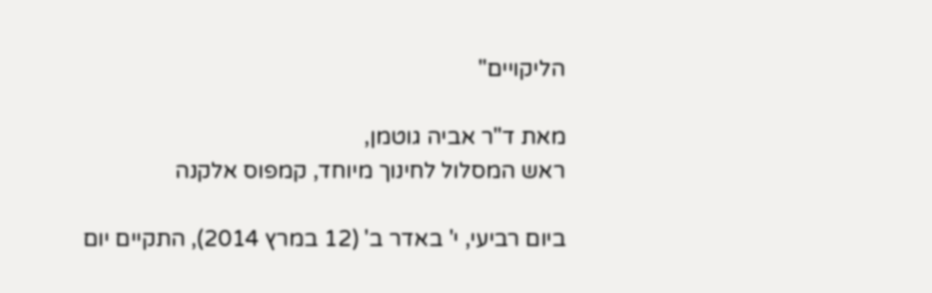הליקויים"

מאת ד"ר אביה גוטמן,
ראש המסלול לחינוך מיוחד, קמפוס אלקנה

ביום רביעי, י' באדר ב' (12 במרץ 2014), התקיים יום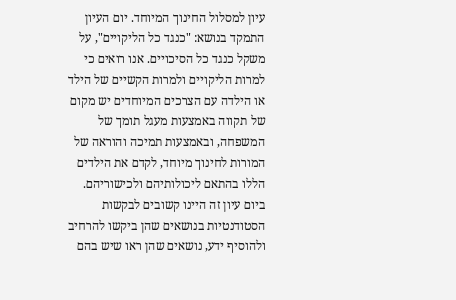עיון למסלול החינוך המיוחד. יום העיון התמקד בנושא: "כנגד כל הליקויים", על משקל כנגד כל הסיכויים. אנו רואים כי למרות הליקויים ולמרות הקשיים של הילד או הילדה עם הצרכים המיוחדים יש מקום של תקווה באמצעות מעגל תומך של המשפחה, ובאמצעות תמיכה והוראה של המורות לחינוך מיוחד, לקדם את הילדים הללו בהתאם ליכולותיהם ולכישוריהם.
ביום עיון זה היינו קשובים לבקשות הסטודנטיות בנושאים שהן ביקשו להרחיב ולהוסיף ידע, נושאים שהן ראו שיש בהם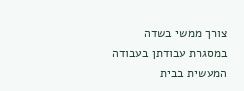צורך ממשי בשדה במסגרת עבודתן בעבודה המעשית בבית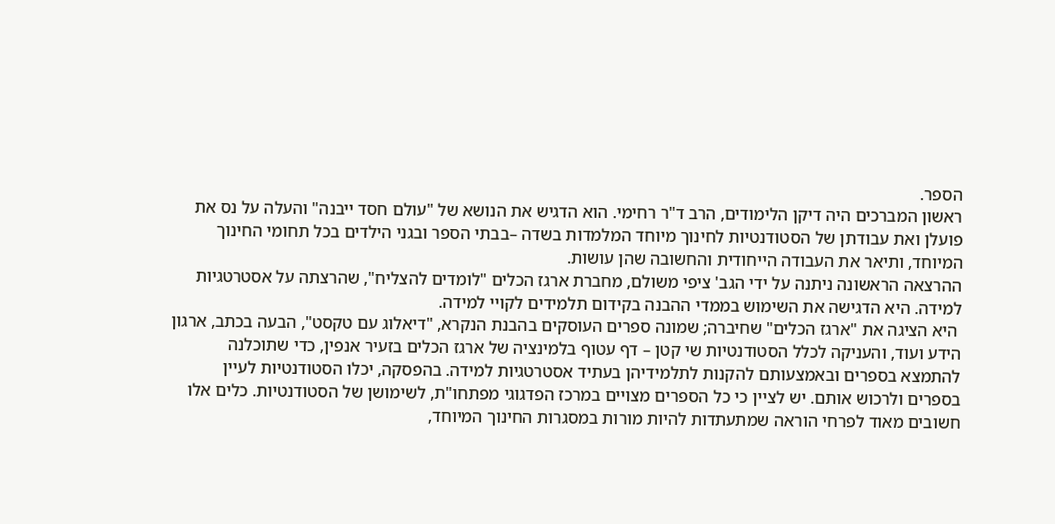הספר.
ראשון המברכים היה דיקן הלימודים, הרב ד"ר רחימי. הוא הדגיש את הנושא של "עולם חסד ייבנה" והעלה על נס את פועלן ואת עבודתן של הסטודנטיות לחינוך מיוחד המלמדות בשדה –בבתי הספר ובגני הילדים בכל תחומי החינוך המיוחד, ותיאר את העבודה הייחודית והחשובה שהן עושות.
ההרצאה הראשונה ניתנה על ידי הגב' ציפי משולם, מחברת ארגז הכלים "לומדים להצליח", שהרצתה על אסטרטגיות למידה. היא הדגישה את השימוש בממדי ההבנה בקידום תלמידים לקויי למידה.
 היא הציגה את "ארגז הכלים" שחיברה; שמונה ספרים העוסקים בהבנת הנקרא, "דיאלוג עם טקסט", הבעה בכתב, ארגון הידע ועוד, והעניקה לכלל הסטודנטיות שי קטן – דף עטוף בלמינציה של ארגז הכלים בזעיר אנפין, כדי שתוכלנה להתמצא בספרים ובאמצעותם להקנות לתלמידיהן בעתיד אסטרטגיות למידה. בהפסקה, יכלו הסטודנטיות לעיין בספרים ולרכוש אותם. יש לציין כי כל הספרים מצויים במרכז הפדגוגי מפתחו"ת, לשימושן של הסטודנטיות. כלים אלו חשובים מאוד לפרחי הוראה שמתעתדות להיות מורות במסגרות החינוך המיוחד,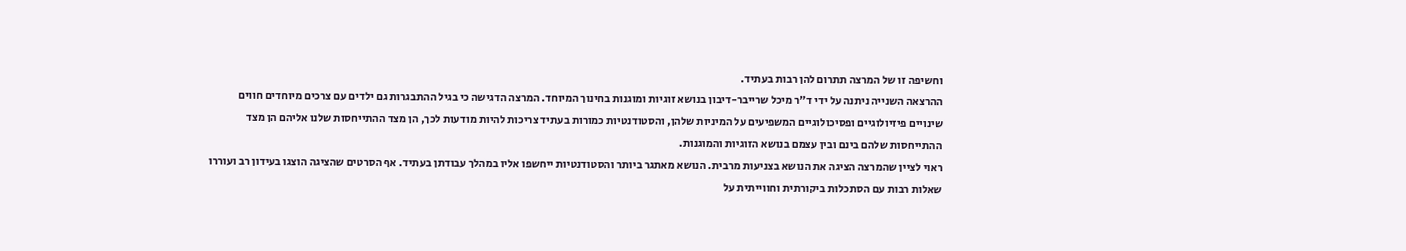וחשיפה זו של המרצה תתרום להן רבות בעתיד.
ההרצאה השנייה ניתנה על ידי ד"ר מיכל שרייבר-דיבון בנושא זוגיות ומוגנות בחינוך המיוחד. המרצה הדגישה כי בגיל ההתבגרות גם ילדים עם צרכים מיוחדים חווים שינויים פיזיולוגיים ופסיכולוגיים המשפיעים על המיניות שלהן, והסטודנטיות כמורות בעתיד צריכות להיות מודעות לכך, הן מצד ההתייחסות שלנו אליהם הן מצד ההתייחסות שלהם בינם ובין עצמם בנושא הזוגיות והמוגנות.
ראוי לציין שהמרצה הציגה את הנושא בצניעות מרבית. הנושא מאתגר ביותר והסטודנטיות ייחשפו אליו במהלך עבודתן בעתיד. אף הסרטים שהציגה הוצגו בעידון רב ועוררו שאלות רבות עם הסתכלות ביקורתית וחווייתית על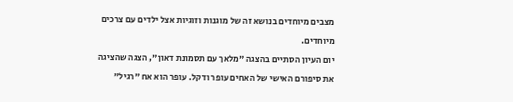מצבים מיוחדים בנושא זה של מוגנות וזוגיות אצל ילדים עם צרכים מיוחדים.
יום העיון הסתיים בהצגה "מלאך עם תסמונת דאון", הצגה שהציגה את סיפורם האישי של האחים עופר ודקל. עופר הוא אח "רגיל"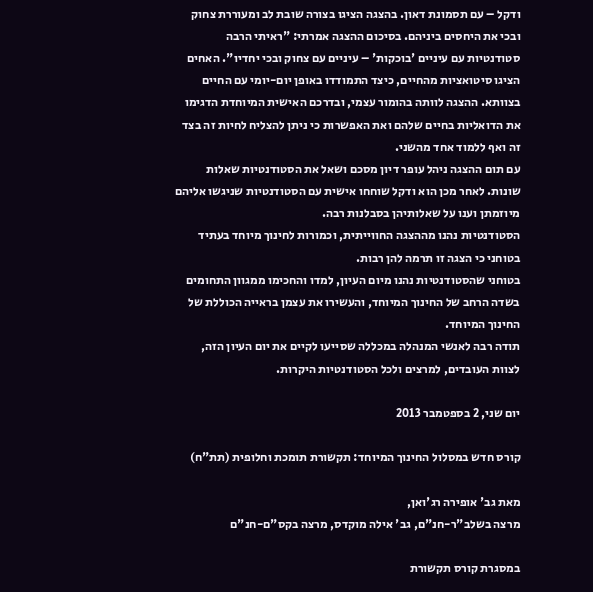ודקל – עם תסמונת דאון. בהצגה הציגו בצורה שובת לב ומעוררת צחוק ובכי את היחסים ביניהם. בסיכום ההצגה אמרתי: "ראיתי הרבה סטודנטיות עם עיניים 'בוכקות' – עיניים עם צחוק ובכי יחדיו". האחים הציגו סיטואציות מהחיים, כיצד התמודדו באופן יום-יומי עם החיים בצוותא. ההצגה לוותה בהומור עצמי, ובדרכם האישית המיוחדת הדגימו את הדואליות בחיים שלהם ואת האפשרות כי ניתן להצליח לחיות זה בצד זה ואף ללמוד אחד מהשני.
עם תום ההצגה ניהל עופר דיון מסכם ושאל את הסטודנטיות שאלות שונות. לאחר מכן הוא ודקל שוחחו אישית עם הסטודנטיות שניגשו אליהם מיוזמתן וענו על שאלותיהן בסבלנות רבה.
הסטודנטיות נהנו מההצגה החווייתית, וכמורות לחינוך מיוחד בעתיד בטוחני כי הצגה זו תרמה להן רבות.
בטוחני שהסטודנטיות נהנו מיום העיון, למדו והחכימו ממגוון התחומים בשדה הרחב של החינוך המיוחד, והעשירו את עצמן בראייה הכוללת של החינוך המיוחד.
תודה רבה לאנשי המנהלה במכללה שסייעו לקיים את יום העיון הזה, לצוות העובדים, למרצים ולכל הסטודנטיות היקרות.

יום שני, 2 בספטמבר 2013

קורס חדש במסלול החינוך המיוחד: תקשורת תומכת וחלופית (תת"ח)

מאת גב' אופירה רג'ואן,
מרצה בשלב"ר-חנ"ם, גב' אילה מוקדס, מרצה בקס"ם-חנ"ם

במסגרת קורס תקשורת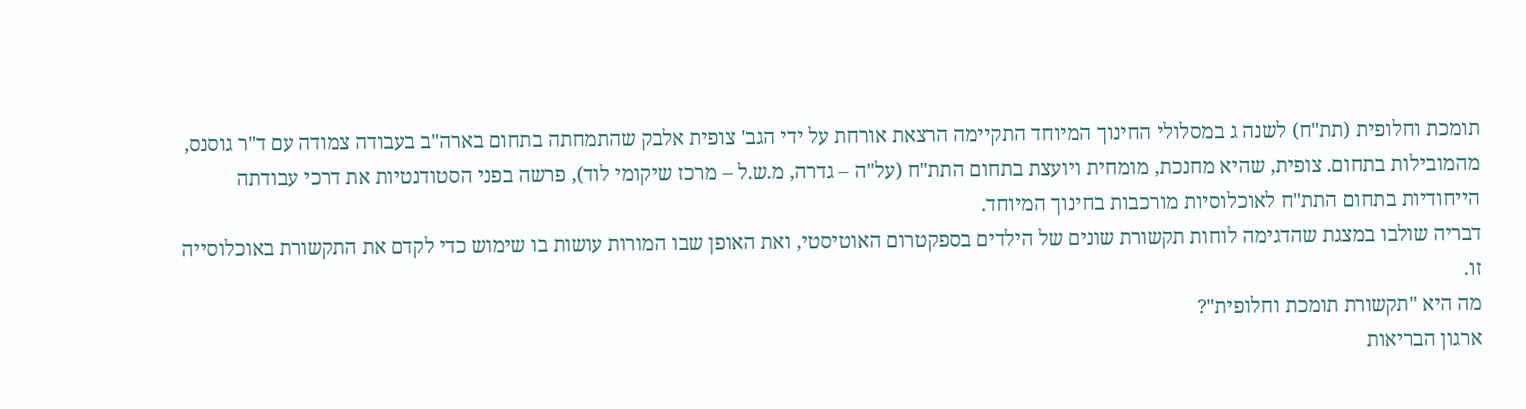תומכת וחלופית (תת"ח) לשנה ג במסלולי החינוך המיוחד התקיימה הרצאת אורחת על ידי הגב' צופית אלבק שהתמחתה בתחום בארה"ב בעבודה צמודה עם ד"ר גוסנס, מהמובילות בתחום. צופית, שהיא מחנכת, מומחית ויועצת בתחום התת"ח (על"ה – גדרה, מ.ש.ל – מרכז שיקומי לוד), פרשה בפני הסטודנטיות את דרכי עבודתה הייחודיות בתחום התת"ח לאוכלוסיות מורכבות בחינוך המיוחד.
דבריה שולבו במצגת שהדגימה לוחות תקשורת שונים של הילדים בספקטרום האוטיסטי, ואת האופן שבו המורות עושות בו שימוש כדי לקדם את התקשורת באוכלוסייה זו.
מה היא "תקשורת תומכת וחלופית"?
ארגון הבריאות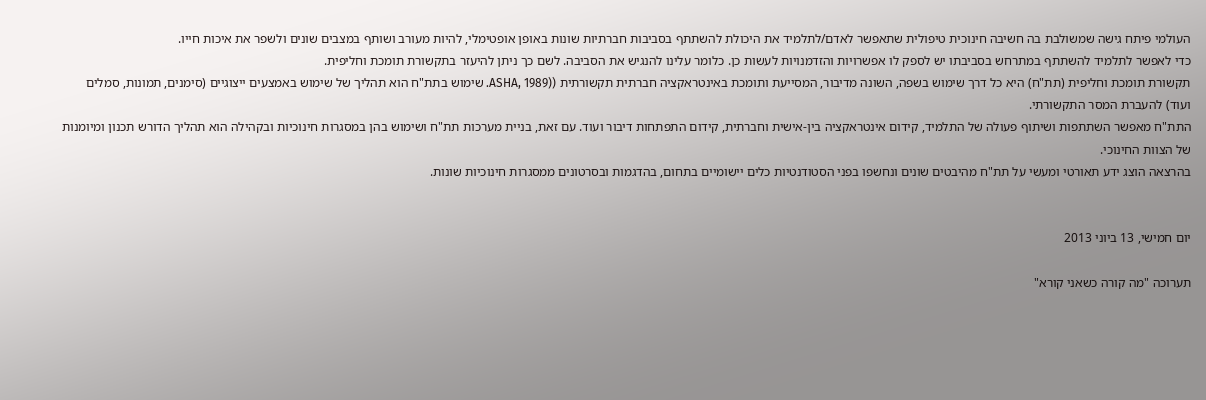העולמי פיתח גישה שמשולבת בה חשיבה חינוכית טיפולית שתאפשר לאדם/לתלמיד את היכולת להשתתף בסביבות חברתיות שונות באופן אופטימלי, להיות מעורב ושותף במצבים שונים ולשפר את איכות חייו.
כדי לאפשר לתלמיד להשתתף במתרחש בסביבתו יש לספק לו אפשרויות והזדמנויות לעשות כן. כלומר עלינו להנגיש את הסביבה. לשם כך ניתן להיעזר בתקשורת תומכת וחליפית.
תקשורת תומכת וחליפית (תת"ח) היא כל דרך שימוש בשפה, השונה מדיבור, המסייעת ותומכת באינטראקציה חברתית תקשורתית ((ASHA, 1989. שימוש בתת"ח הוא תהליך של שימוש באמצעים ייצוגיים (סימנים, תמונות, סמלים ועוד) להעברת המסר התקשורתי.
התת"ח מאפשר השתתפות ושיתוף פעולה של התלמיד, קידום אינטראקציה בין-אישית וחברתית, קידום התפתחות דיבור ועוד. עם זאת, בניית מערכות תת"ח ושימוש בהן במסגרות חינוכיות ובקהילה הוא תהליך הדורש תכנון ומיומנות של הצוות החינוכי.
בהרצאה הוצג ידע תאורטי ומעשי על תת"ח מהיבטים שונים ונחשפו בפני הסטודנטיות כלים יישומיים בתחום, בהדגמות ובסרטונים ממסגרות חינוכיות שונות.


יום חמישי, 13 ביוני 2013

תערוכה "מה קורה כשאני קורא"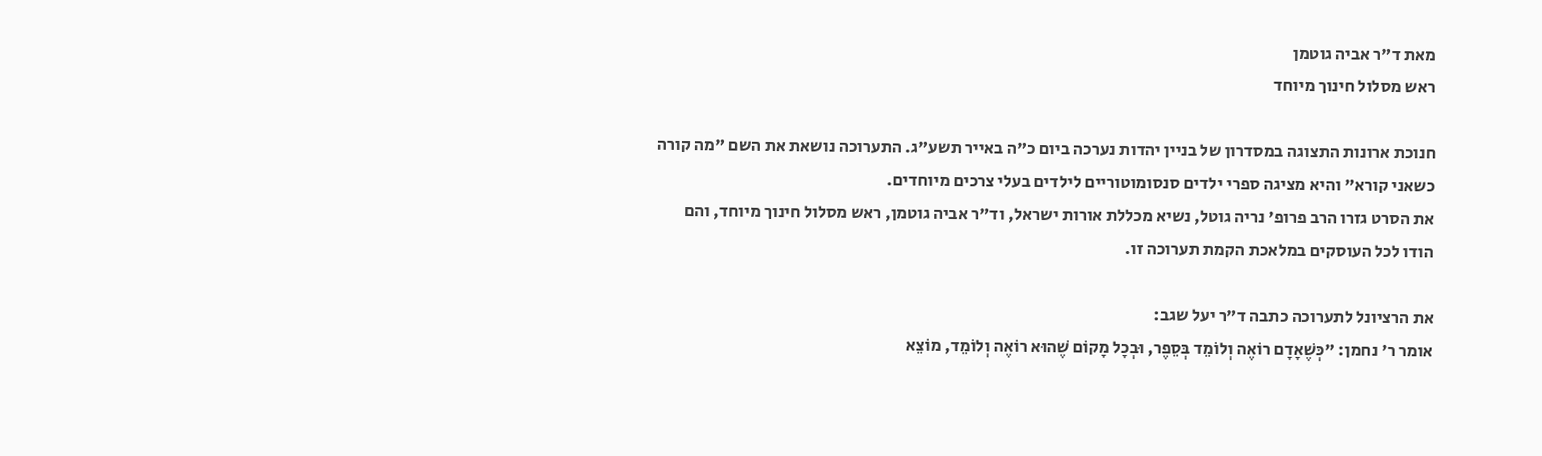מאת ד"ר אביה גוטמן
ראש מסלול חינוך מיוחד

חנוכת ארונות התצוגה במסדרון של בניין יהדות נערכה ביום כ"ה באייר תשע"ג. התערוכה נושאת את השם "מה קורה כשאני קורא" והיא מציגה ספרי ילדים סנסומוטוריים לילדים בעלי צרכים מיוחדים.
את הסרט גזרו הרב פרופ' נריה גוטל, נשיא מכללת אורות ישראל, וד"ר אביה גוטמן, ראש מסלול חינוך מיוחד, והם הודו לכל העוסקים במלאכת הקמת תערוכה זו.

את הרציונל לתערוכה כתבה ד"ר יעל שגב:
אומר ר' נחמן: "כְּשֶׁאָדָם רוֹאֶה וְלוֹמֵד בְּסֵפֶר, וּבְכָל מָקוֹם שֶׁהוּא רוֹאֶה וְלוֹמֵד, מוֹצֵא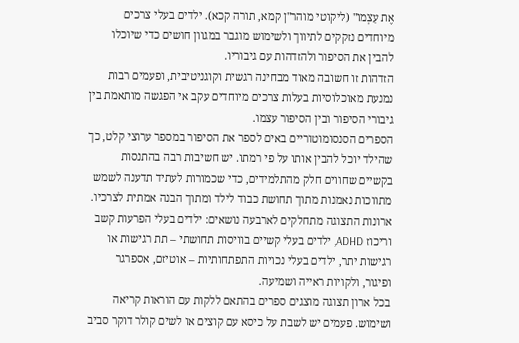אֶת עַצְמוֹ" (ליקוטי מוהר"ן קמא, תורה קכא). ילדים בעלי צרכים מיוחדים נזקקים לתיווך ולשימוש מוגבר במגוון חושים כדי שיוכלו להבין את הסיפור ולהזדהות עם גיבוריו.
הזדהות זו חשובה מאוד מבחינה רגשית וקוגניטיבית, ופעמים רבות נמנעת מאוכלוסיות בעלות צרכים מיוחדים עקב אי הפגשה מותאמת בין גיבורי הסיפור ובין הסיפור עצמו.
הספרים הסנסומוטוריים באים לספר את הסיפור במספר ערוצי קלט, כך שהילד יוכל להבין אותו על פי רמתו. יש חשיבות רבה בהתנסות בקשיים שחווים חלק מהתלמידים, כדי שכמורות לעתיד תדענה לשמש מתווכות נאמנות מתוך תחושת כבוד לילד ומתוך הבנה אמתית לצרכיו.
ארונות התצוגה מתחלקים לארבעה נושאים: ילדים בעלי הפרעות קשב וריכוז ADHD, ילדים בעלי קשיים בוויסות תחושתי – תת רגישות או רגישות יתר, ילדים בעלי נכויות התפתחותיות – אוטיזם, אספרגר ופיגור, ולקויות ראייה ושמיעה.
בכל ארון תצוגה מוצגים ספרים בהתאם ללקות עם הוראות קריאה ושימוש. פעמים יש לשבת על כיסא עם קוצים או לשים קולר דוקר סביב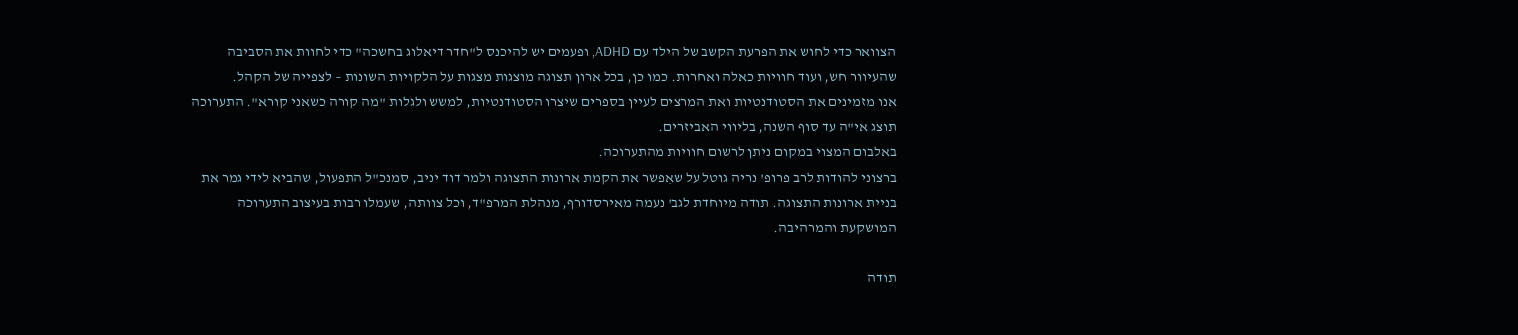הצוואר כדי לחוש את הפרעת הקשב של הילד עם ADHD, ופעמים יש להיכנס ל"חדר דיאלוג בחשכה" כדי לחוות את הסביבה שהעיוור חש, ועוד חוויות כאלה ואחרות. כמו כן, בכל ארון תצוגה מוצגות מצגות על הלקויות השונות – לצפייה של הקהל.
אנו מזמינים את הסטודנטיות ואת המרצים לעיין בספרים שיצרו הסטודנטיות, למשש ולגלות "מה קורה כשאני קורא". התערוכה תוצג אי"ה עד סוף השנה, בליווי האביזרים.
באלבום המצוי במקום ניתן לרשום חוויות מהתערוכה.
ברצוני להודות לרב פרופ' נריה גוטל על שאִפשר את הקמת ארונות התצוגה ולמר דוד יניב, סמנכ"ל התפעול, שהביא לידי גמר את בניית ארונות התצוגה. תודה מיוחדת לגב' נעמה מאירסדורף, מנהלת המרפ"ד, וכל צוותה, שעמלו רבות בעיצוב התערוכה המושקעת והמרהיבה.

תודה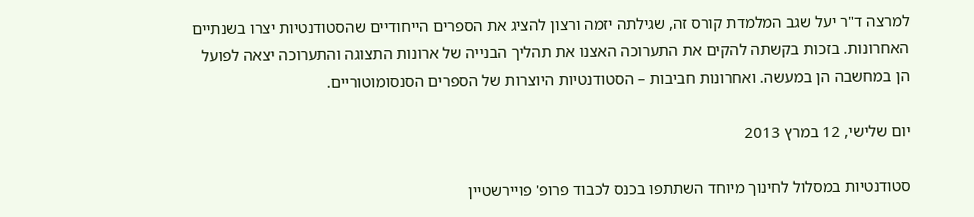למרצה ד"ר יעל שגב המלמדת קורס זה, שגילתה יזמה ורצון להציג את הספרים הייחודיים שהסטודנטיות יצרו בשנתיים האחרונות. בזכות בקשתה להקים את התערוכה האצנו את תהליך הבנייה של ארונות התצוגה והתערוכה יצאה לפועל הן במחשבה הן במעשה. ואחרונות חביבות – הסטודנטיות היוצרות של הספרים הסנסומוטוריים.

יום שלישי, 12 במרץ 2013

סטודנטיות במסלול לחינוך מיוחד השתתפו בכנס לכבוד פרופ' פויירשטיין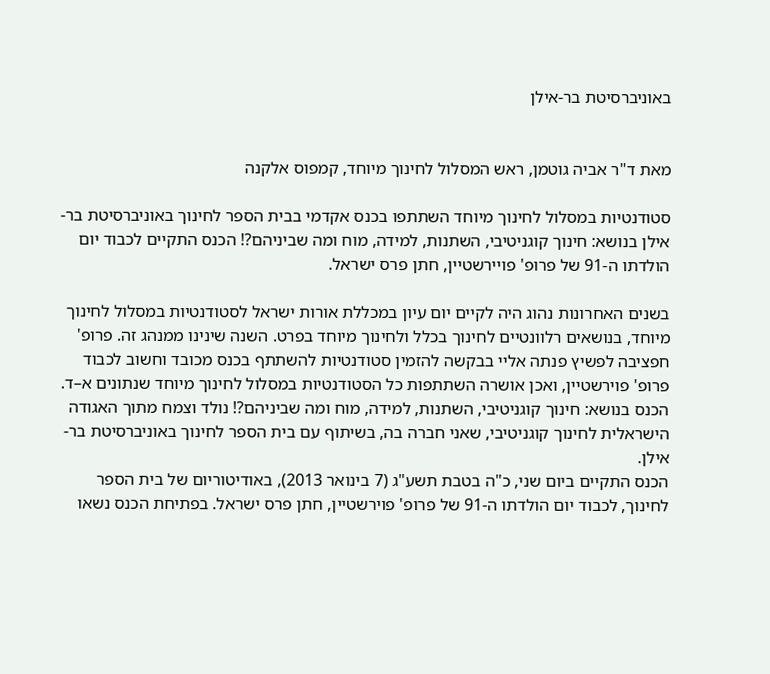באוניברסיטת בר-אילן


מאת ד"ר אביה גוטמן, ראש המסלול לחינוך מיוחד, קמפוס אלקנה

סטודנטיות במסלול לחינוך מיוחד השתתפו בכנס אקדמי בבית הספר לחינוך באוניברסיטת בר-אילן בנושא: חינוך קוגניטיבי, השתנות, למידה, מוח ומה שביניהם?! הכנס התקיים לכבוד יום הולדתו ה-91 של פרופ' פויירשטיין, חתן פרס ישראל.

בשנים האחרונות נהוג היה לקיים יום עיון במכללת אורות ישראל לסטודנטיות במסלול לחינוך מיוחד, בנושאים רלוונטיים לחינוך בכלל ולחינוך מיוחד בפרט. השנה שינינו ממנהג זה. פרופ' חפציבה לפשיץ פנתה אליי בבקשה להזמין סטודנטיות להשתתף בכנס מכובד וחשוב לכבוד פרופ' פוירשטיין, ואכן אושרה השתתפות כל הסטודנטיות במסלול לחינוך מיוחד שנתונים א–ד.
הכנס בנושא: חינוך קוגניטיבי, השתנות, למידה, מוח ומה שביניהם?! נולד וצמח מתוך האגודה הישראלית לחינוך קוגניטיבי, שאני חברה בה, בשיתוף עם בית הספר לחינוך באוניברסיטת בר-אילן.
הכנס התקיים ביום שני, כ"ה בטבת תשע"ג (7 בינואר 2013), באודיטוריום של בית הספר לחינוך, לכבוד יום הולדתו ה-91 של פרופ' פוירשטיין, חתן פרס ישראל. בפתיחת הכנס נשאו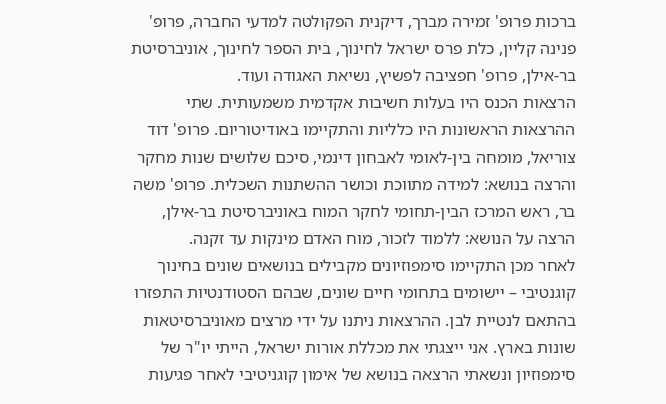ברכות פרופ' זמירה מברך, דיקנית הפקולטה למדעי החברה, פרופ' פנינה קליין, כלת פרס ישראל לחינוך, בית הספר לחינוך, אוניברסיטת בר-אילן, פרופ' חפציבה לפשיץ, נשיאת האגודה ועוד.
הרצאות הכנס היו בעלות חשיבות אקדמית משמעותית. שתי ההרצאות הראשונות היו כלליות והתקיימו באודיטוריום. פרופ' דוד צוריאל, מומחה בין-לאומי לאבחון דינמי, סיכם שלושים שנות מחקר והרצה בנושא: למידה מתווכת וכושר ההשתנות השכלית. פרופ' משה בר, ראש המרכז הבין-תחומי לחקר המוח באוניברסיטת בר-אילן, הרצה על הנושא: ללמוד לזכור, מוח האדם מינקות עד זקנה.
לאחר מכן התקיימו סימפוזיונים מקבילים בנושאים שונים בחינוך קוגנטיבי – יישומים בתחומי חיים שונים, שבהם הסטודנטיות התפזרו בהתאם לנטיית לבן. ההרצאות ניתנו על ידי מרצים מאוניברסיטאות שונות בארץ. אני ייצגתי את מכללת אורות ישראל, הייתי יו"ר של סימפוזיון ונשאתי הרצאה בנושא של אימון קוגניטיבי לאחר פגיעות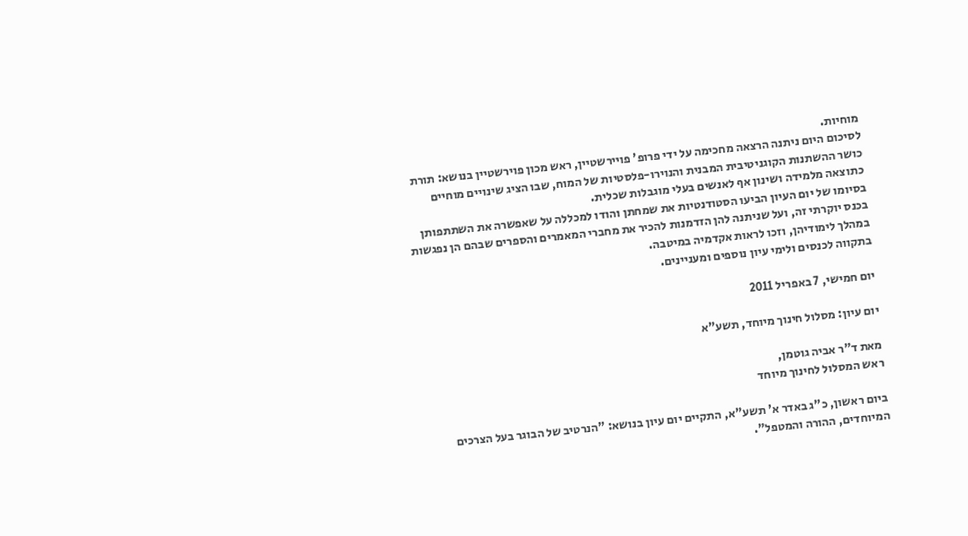מוחיות.
לסיכום היום ניתנה הרצאה מחכימה על ידי פרופ' פויירשטיין, ראש מכון פוירשטיין בנושא: תורת כושר ההשתנות הקוגניטיבית המבנית והנוירו-פלסטיות של המוח, שבו הציג שינויים מוחיים כתוצאה מלמידה ושינון אף לאנשים בעלי מוגבלות שכלית.
בסיומו של יום העיון הביעו הסטודנטיות את שמחתן והודו למכללה על שאפשרה את השתתפותן בכנס יוקרתי זה, ועל שניתנה להן הזדמנות להכיר את מחברי המאמרים והספרים שבהם הן נפגשות במהלך לימודיהן, וזכו לראות אקדמיה במיטבה.
בתקווה לכנסים ולימי עיון נוספים ומעניינים.

יום חמישי, 7 באפריל 2011

יום עיון: מסלול חינוך מיוחד, תשע"א

מאת ד"ר אביה גוטמן,
ראש המסלול לחינוך מיוחד

ביום ראשון, כ"ג באדר א' תשע"א, התקיים יום עיון בנושא: "הנרטיב של הבוגר בעל הצרכים המיוחדים, ההורה והמטפל".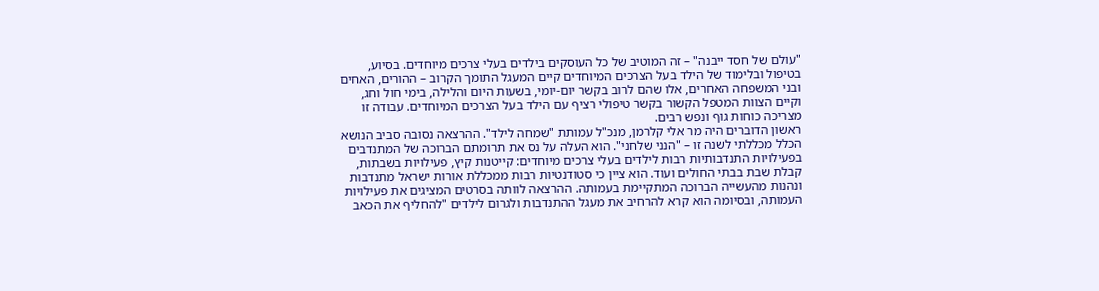"עולם של חסד ייבנה" – זה המוטיב של כל העוסקים בילדים בעלי צרכים מיוחדים. בסיוע, בטיפול ובלימוד של הילד בעל הצרכים המיוחדים קיים המעגל התומך הקרוב – ההורים, האחים ובני המשפחה האחרים, אלו שהם לרוב בקשר יום-יומי, בשעות היום והלילה, בימי חול וחג, וקיים הצוות המטפל הקשור בקשר טיפולי רציף עם הילד בעל הצרכים המיוחדים. עבודה זו מצריכה כוחות גוף ונפש רבים.
ראשון הדוברים היה מר אלי קלרמן, מנכ"ל עמותת "שמחה לילד". ההרצאה נסובה סביב הנושא הכלל מכללתי לשנה זו – "הנני שלחני". הוא העלה על נס את תרומתם הברוכה של המתנדבים בפעילויות התנדבותיות רבות לילדים בעלי צרכים מיוחדים: קייטנות קיץ, פעילויות בשבתות, קבלת שבת בבתי החולים ועוד. הוא ציין כי סטודנטיות רבות ממכללת אורות ישראל מתנדבות ונהנות מהעשייה הברוכה המתקיימת בעמותה. ההרצאה לוותה בסרטים המציגים את פעילויות העמותה, ובסיומה הוא קרא להרחיב את מעגל ההתנדבות ולגרום לילדים "להחליף את הכאב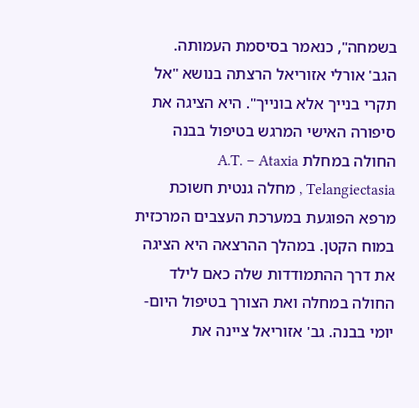בשמחה", כנאמר בסיסמת העמותה.
הגב' אורלי אזוריאל הרצתה בנושא "אל תקרי בנייך אלא בונייך". היא הציגה את סיפורה האישי המרגש בטיפול בבנה החולה במחלת A.T. – Ataxia Telangiectasia , מחלה גנטית חשוכת מרפא הפוגעת במערכת העצבים המרכזית במוח הקטן. במהלך ההרצאה היא הציגה את דרך ההתמודדות שלה כאם לילד החולה במחלה ואת הצורך בטיפול היום-יומי בבנה. גב' אזוריאל ציינה את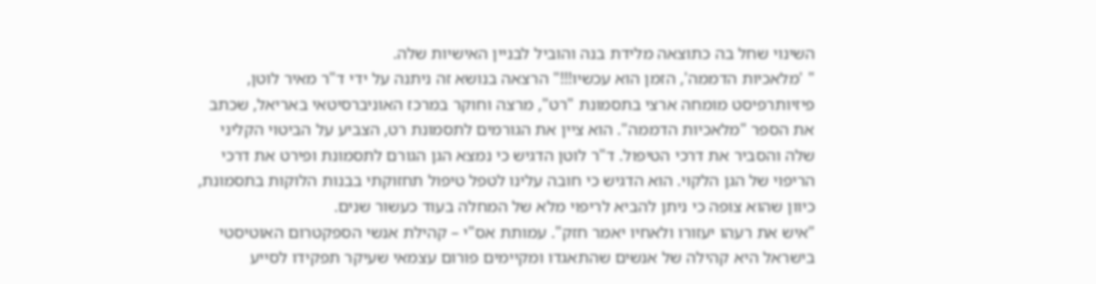השינוי שחל בה כתוצאה מלידת בנה והוביל לבניין האישיות שלה.
" 'מלאכיות הדממה', הזמן הוא עכשיו!!!" הרצאה בנושא זה ניתנה על ידי ד"ר מאיר לוטן, פיזיותרפיסט מומחה ארצי בתסמונת "רט", מרצה וחוקר במרכז האוניברסיטאי באריאל, שכתב את הספר "מלאכיות הדממה". הוא ציין את הגורמים לתסמונת רט, הצביע על הביטוי הקליני שלה והסביר את דרכי הטיפול. ד"ר לוטן הדגיש כי נמצא הגן הגורם לתסמונת ופירט את דרכי הריפוי של הגן הלקוי. הוא הדגיש כי חובה עלינו לטפל טיפול תחזוקתי בבנות הלוקות בתסמונת, כיוון שהוא צופה כי ניתן להביא לריפוי מלא של המחלה בעוד כעשור שנים.
"איש את רעהו יעזורו ולאחיו יאמר חזק". עמותת אס"י – קהילת אנשי הספקטרום האוטיסטי בישראל היא קהילה של אנשים שהתאגדו ומקיימים פורום עצמאי שעיקר תפקידו לסייע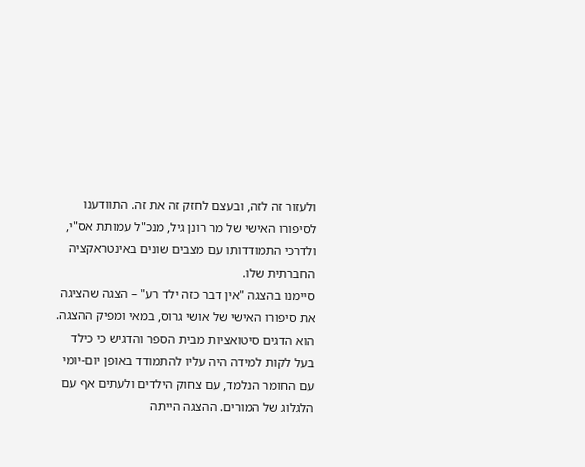ולעזור זה לזה, ובעצם לחזק זה את זה. התוודענו לסיפורו האישי של מר רונן גיל, מנכ"ל עמותת אס"י, ולדרכי התמודדותו עם מצבים שונים באינטראקציה החברתית שלו.
סיימנו בהצגה "אין דבר כזה ילד רע" – הצגה שהציגה את סיפורו האישי של אושי גרוס, במאי ומפיק ההצגה. הוא הדגים סיטואציות מבית הספר והדגיש כי כילד בעל לקות למידה היה עליו להתמודד באופן יום-יומי עם החומר הנלמד, עם צחוק הילדים ולעתים אף עם הלגלוג של המורים. ההצגה הייתה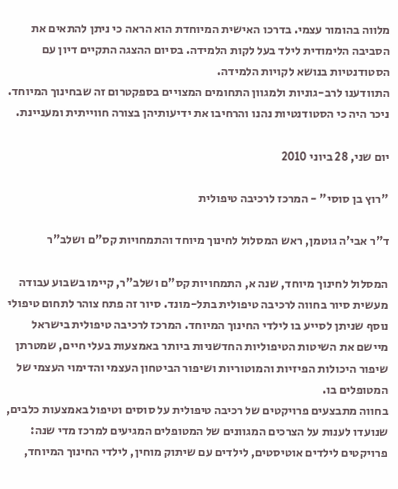מלווה בהומור עצמי. בדרכו האישית המיוחדת הוא הראה כי ניתן להתאים את הסביבה הלימודית לילד בעל לקות הלמידה. בסיום ההצגה התקיים דיון עם הסטודנטיות בנושא לקויות הלמידה.
התוודענו לרב-גוניות ולמגוון התחומים המצויים בספקטרום זה שבחינוך המיוחד. ניכר היה כי הסטודנטיות נהנו והרחיבו את ידיעותיהן בצורה חווייתית ומעניינת.

יום שני, 28 ביוני 2010

"רוץ בן סוסי" - המרכז לרכיבה טיפולית

ד"ר אבי'ה גוטמן, ראש המסלול לחינוך מיוחד והתמחויות קס"ם ושלב"ר

המסלול לחינוך מיוחד, שנה א, התמחויות קס"ם ושלב"ר, קיימו בשבוע עבודה מעשית סיור בחווה לרכיבה טיפולית בתל-מונד. סיור זה פתח צוהר לתחום טיפולי נוסף שניתן לסייע בו לילדי החינוך המיוחד. המרכז לרכיבה טיפולית בישראל מיישם את השיטות הטיפוליות החדשניות ביותר באמצעות בעלי חיים, שמטרתן שיפור היכולות הפיזיות והמוטוריות ושיפור הביטחון העצמי והדימוי העצמי של המטופלים בו.
בחווה מתבצעים פרויקטים של רכיבה טיפולית על סוסים וטיפול באמצעות כלבים, שנועדו לענות על הצרכים המגוונים של המטופלים המגיעים למרכז מדי שנה: פרויקטים לילדים אוטיסטים, לילדים עם שיתוק מוחין, לילדי החינוך המיוחד,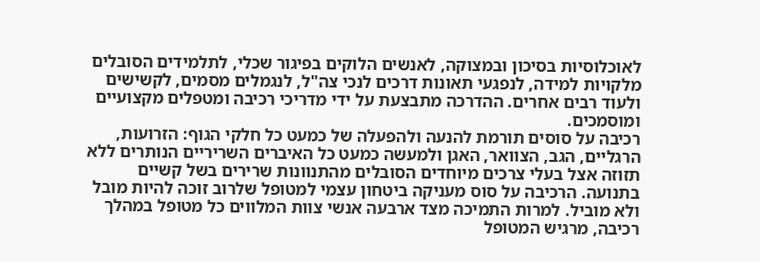לאוכלוסיות בסיכון ובמצוקה, לאנשים הלוקים בפיגור שכלי, לתלמידים הסובלים מלקויות למידה, לנפגעי תאונות דרכים לנכי צה"ל, לנגמלים מסמים, לקשישים ולעוד רבים אחרים. ההדרכה מתבצעת על ידי מדריכי רכיבה ומטפלים מקצועיים ומוסמכים.
רכיבה על סוסים תורמת להנעה ולהפעלה של כמעט כל חלקי הגוף: הזרועות, הרגליים, הגב, הצוואר, האגן ולמעשה כמעט כל האיברים השריריים הנותרים ללא תזוזה אצל בעלי צרכים מיוחדים הסובלים מהתנוונות שרירים בשל קשיים בתנועה. הרכיבה על סוס מעניקה ביטחון עצמי למטופל שלרוב זוכה להיות מובל ולא מוביל. למרות התמיכה מצד ארבעה אנשי צוות המלווים כל מטופל במהלך רכיבה, מרגיש המטופל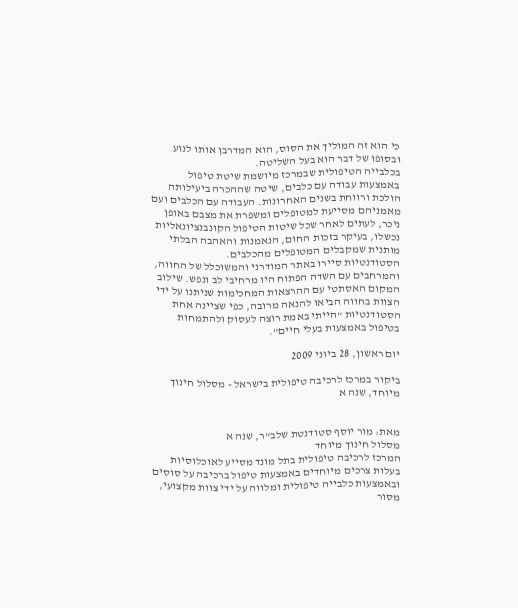כי הוא זה המוליך את הסוס, הוא המדרבן אותו לנוע ובסופו של דבר הוא בעל השליטה.
בכלבייה הטיפולית שבמרכז מיושמת שיטת טיפול באמצעות עבודה עם כלבים, שיטה שההכרה ביעילותה הולכת ורווחת בשנים האחרונות. העבודה עם הכלבים ועם מאמניהם מסייעת למטופלים ומשפרת את מצבם באופן ניכר, לעתים לאחר שכל שיטות הטיפול הקונבנציונאליות נכשלו, בעיקר בזכות החום, הנאמנות והאהבה הבלתי מותנית שמקבלים המטופלים מהכלבים.
הסטודנטיות סיירו באתר המודרני והמשוכלל של החווה, והמרחבים עם השדה הפתוח היו מרחיבי לב ונפש. שילוב המקום האסתטי עם ההרצאות המחכימות שניתנו על ידי הצוות בחווה הביאו להנאה מרובה, כפי שציינה אחת הסטודנטיות "הייתי באמת רוצה לעסוק ולהתמחות בטיפול באמצעות בעלי חיים".

יום ראשון, 28 ביוני 2009

ביקור במרכז לרכיבה טיפולית בישראל - מסלול חינוך מיוחד, שנה א


מאת: מור יוסף סטודנטת שלב"ר, שנה א
מסלול חינוך מיוחד
המרכז לרכיבה טיפולית בתל מונד מסייע לאוכלוסיות בעלות צרכים מיוחדים באמצעות טיפול ברכיבה על סוסים ובאמצעות כלבייה טיפולית ומלווה על ידי צוות מקצועי, מסור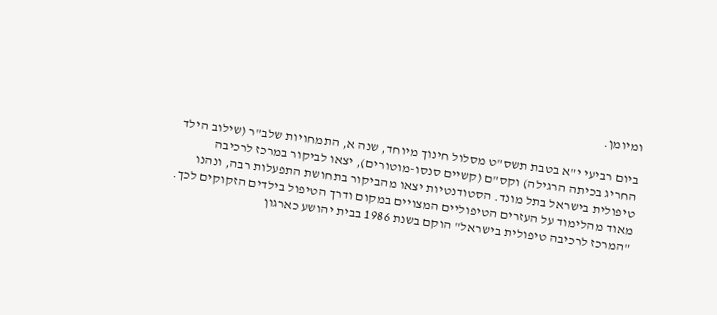ומיומן.

ביום רביעי י"א בטבת תשס"ט מסלול חינוך מיוחד, שנה א, התמחויות שלב"ר (שילוב הילד החריג בכיתה הרגילה) וקס"ם (קשיים סנסו-מוטורים), יצאו לביקור במרכז לרכיבה טיפולית בישראל בתל מונד. הסטודנטיות יצאו מהביקור בתחושת התפעלות רבה, ונהנו מאוד מהלימוד על העזרים הטיפוליים המצויים במקום ודרך הטיפול בילדים הזקוקים לכך.
"המרכז לרכיבה טיפולית בישראל" הוקם בשנת 1986 בבית יהושע כארגון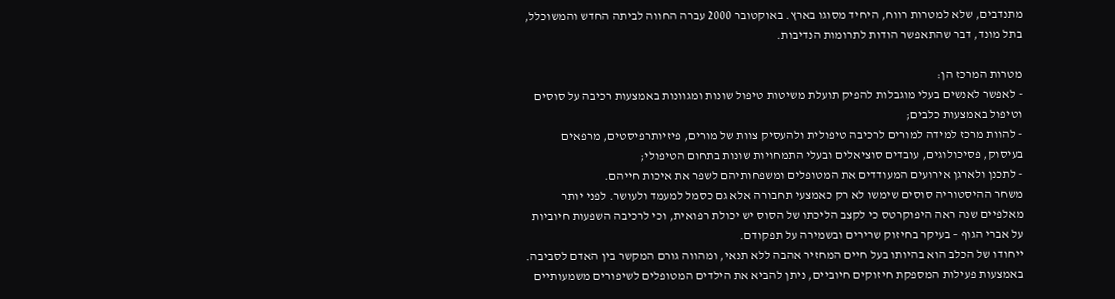מתנדבים, שלא למטרות רווח, היחיד מסוגו בארץ. באוקטובר 2000 עברה החווה לביתה החדש והמשוכלל, בתל מונד, דבר שהתאפשר הודות לתרומות הנדיבות.

מטרות המרכז הן:
- לאפשר לאנשים בעלי מוגבלות להפיק תועלת משיטות טיפול שונות ומגוונות באמצעות רכיבה על סוסים וטיפול באמצעות כלבים;
- להוות מרכז למידה למורים לרכיבה טיפולית ולהעסיק צוות של מורים, פיזיותרפיסטים, מרפאים בעיסוק, פסיכולוגים, עובדים סוציאלים ובעלי התמחויות שונות בתחום הטיפולי;
- לתכנן ולארגן אירועים המעודדים את המטופלים ומשפחותיהם לשפר את איכות חייהם.
משחר ההיסטוריה סוסים שימשו לא רק כאמצעי תחבורה אלא גם כסמל למעמד ולעושר. לפני יותר מאלפיים שנה ראה היפוקרטס כי לקצב הליכתו של הסוס יש יכולת רפואית, וכי לרכיבה השפעות חיוביות על אברי הגוף – בעיקר בחיזוק שרירים ובשמירה על תפקודם.
ייחודו של הכלב הוא בהיותו בעל חיים המחזיר אהבה ללא תנאי, ומהווה גורם המקשר בין האדם לסביבה. באמצעות פעילות המספקת חיזוקים חיוביים, ניתן להביא את הילדים המטופלים לשיפורים משמעותיים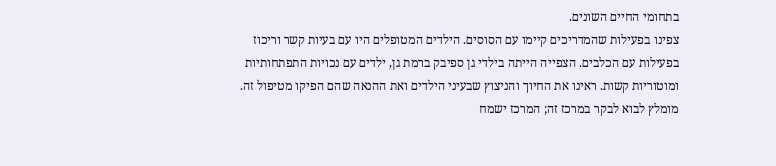בתחומי החיים השונים.
צפינו בפעילות שהמדריכים קיימו עם הסוסים. הילדים המטופלים היו עם בעיות קשר וריכוז בפעילות עם הכלבים. הצפייה הייתה בילדי גן ספיבק ברמת גן, ילדים עם נכויות התפתחותיות ומוטוריות קשות. ראינו את החיוך והניצוץ שבעיני הילדים ואת ההנאה שהם הפיקו מטיפול זה.
מומלץ לבוא לבקר במרכז זה; המרכז ישמח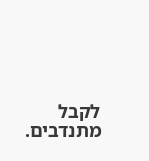לקבל מתנדבים.